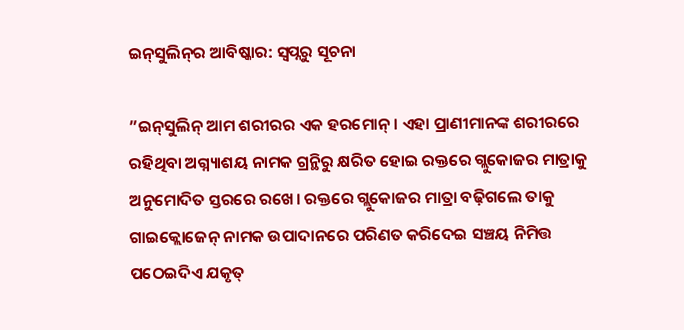ଇନ୍‌ସୁଲିନ୍‌ର ଆବିଷ୍କାର: ସ୍ବପ୍ନରୁ ସୂଚନା

”ଇନ୍‌ସୁଲିନ୍‌ ଆମ ଶରୀରର ଏକ ହରମୋନ୍‌। ଏହା ପ୍ରାଣୀମାନଙ୍କ ଶରୀରରେ ରହିଥିବା ଅଗ୍ନ୍ୟାଶୟ ନାମକ ଗ୍ରନ୍ଥିରୁ କ୍ଷରିତ ହୋଇ ରକ୍ତରେ ଗ୍ଲୁକୋଜର ମାତ୍ରାକୁ ଅନୁମୋଦିତ ସ୍ତରରେ ରଖେ। ରକ୍ତରେ ଗ୍ଲୁକୋଜର ମାତ୍ରା ବଢ଼ିଗଲେ ତାକୁ ଗାଇକ୍ଲୋଜେନ୍‌ ନାମକ ଉପାଦାନରେ ପରିଣତ କରିଦେଇ ସଞ୍ଚୟ ନିମିତ୍ତ ପଠେଇଦିଏ ଯକୃତ୍‌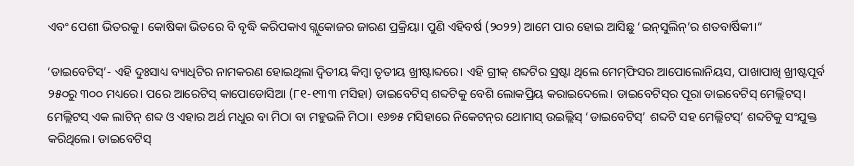ଏବଂ ପେଶୀ ଭିତରକୁ। କୋଷିକା ଭିତରେ ବି ବୃଦ୍ଧି କରିପକାଏ ଗ୍ଲୁକୋଜର ଜାରଣ ପ୍ରକ୍ରିୟା। ପୁଣି ଏହିବର୍ଷ (୨୦୨୨) ଆମେ ପାର ହୋଇ ଆସିଛୁ ‘ଇନ୍‌ସୁଲିନ୍‌’ର ଶତବାର୍ଷିକୀ।“

‘ଡାଇବେଟିସ୍‌’- ଏହି ଦୁଃସାଧ୍ୟ ବ୍ୟାଧିଟିର ନାମକରଣ ହୋଇଥିଲା ଦ୍ୱିତୀୟ କିମ୍ବା ତୃତୀୟ ଖ୍ରୀଷ୍ଟାବ୍ଦରେ। ଏହି ଗ୍ରୀକ୍‌ ଶବ୍ଦଟିର ସ୍ରଷ୍ଟା ଥିଲେ ମେମ୍‌ଫିସର ଆପୋଲୋନିୟସ, ପାଖାପାଖି ଖ୍ରୀଷ୍ଟପୂର୍ବ ୨୫୦ରୁ ୩୦୦ ମଧ୍ୟରେ। ପରେ ଆରେଟିସ୍‌ କାପୋଡୋସିଆ (୮୧-୧୩୩ ମସିହା) ଡାଇବେଟିସ୍‌ ଶବ୍ଦଟିକୁ ବେଶି ଲୋକପ୍ରିୟ କରାଇଦେଲେ। ଡାଇବେଟିସ୍‌ର ପୂରା ଡାଇବେଟିସ୍‌ ମେଲ୍ଲିଟସ୍‌। ମେଲ୍ଲିଟସ୍‌ ଏକ ଲାଟିନ୍‌ ଶବ୍ଦ ଓ ଏହାର ଅର୍ଥ ମଧୁର ବା ମିଠା ବା ମହୁଭଳି ମିଠା। ୧୬୭୫ ମସିହାରେ ନିକେଟନ୍‌ର ଥୋମାସ୍‌ ଉଇଲ୍ଲିସ୍‌ ‘ଡାଇବେଟିସ୍‌’ ଶବ୍ଦଟି ସହ ମେଲ୍ଲିଟସ୍‌’ ଶବ୍ଦଟିକୁ ସଂଯୁକ୍ତ କରିଥିଲେ। ଡାଇବେଟିସ୍‌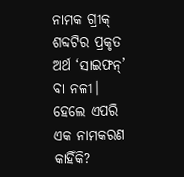ନାମକ ଗ୍ରୀକ୍‌ ଶବ୍ଦଟିର ପ୍ରକୃତ ଅର୍ଥ ‘ସାଇଫନ୍‌’ ବା ନଳୀ। ହେଲେ ଏପରି ଏକ ନାମକରଣ କାହିଁକି?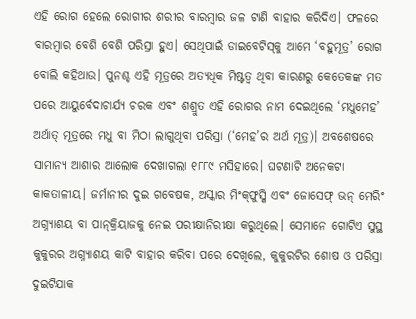ଏହି ରୋଗ ହେଲେ ରୋଗୀର ଶରୀର ବାରମ୍ବାର ଜଳ ଟାଣି ବାହାର କରିଦିଏ। ଫଳରେ ବାରମ୍ବାର ବେଶି ବେଶି ପରିସ୍ରା ହୁଏ। ସେଥିପାଇଁ ଡାଇବେଟିସ୍‌କୁ ଆମେ ‘ବହୁମୂତ୍ର’ ରୋଗ ବୋଲି କହିଥାଉ। ପୁନଶ୍ଚ ଏହି ମୂତ୍ରରେ ଅତ୍ୟଧିକ ମିଷ୍ଟତ୍ୱ ଥିବା କାରଣରୁ କେତେକଙ୍କ ମତ ପରେ ଆୟୁର୍ବେଦାଚାର୍ଯ୍ୟ ଚରକ ଏବଂ ଶଶ୍ରୁତ ଏହି ରୋଗର ନାମ ଦେଇଥିଲେ ‘ମଧୁମେହ’ ଅର୍ଥାତ୍‌ ମୂତ୍ରରେ ମଧୁ ବା ମିଠା ଲାଗୁଥିବା ପରିସ୍ରା (‘ମେହ’ର ଅର୍ଥ ମୂତ୍ର)। ଅବଶେଷରେ ସାମାନ୍ୟ ଆଶାର ଆଲୋକ ଦେଖାଗଲା ୧୮୮୯ ମସିହାରେ। ଘଟଣାଟି ଅନେକଟା କାକତାଳୀୟ। ଜର୍ମାନୀର ଦୁଇ ଗବେଷକ, ଅସ୍କାର ମିଂକ୍‌ଫୁସ୍କି ଏବଂ ଜୋସେଫ୍‌ ଭନ୍‌ ମେରିଂ ଅଗ୍ନ୍ୟାଶୟ ବା ପାନ୍‌କ୍ରିୟାଜକୁ ନେଇ ପରୀକ୍ଷାନିରୀକ୍ଷା କରୁଥିଲେ। ସେମାନେ ଗୋଟିଏ ସୁସ୍ଥ କୁକୁରର ଅଗ୍ନ୍ୟାଶୟ କାଟି ବାହାର କରିବା ପରେ ଦେଖିଲେ, କୁକୁରଟିର ଶୋଷ ଓ ପରିସ୍ରା ଦୁଇଟିଯାକ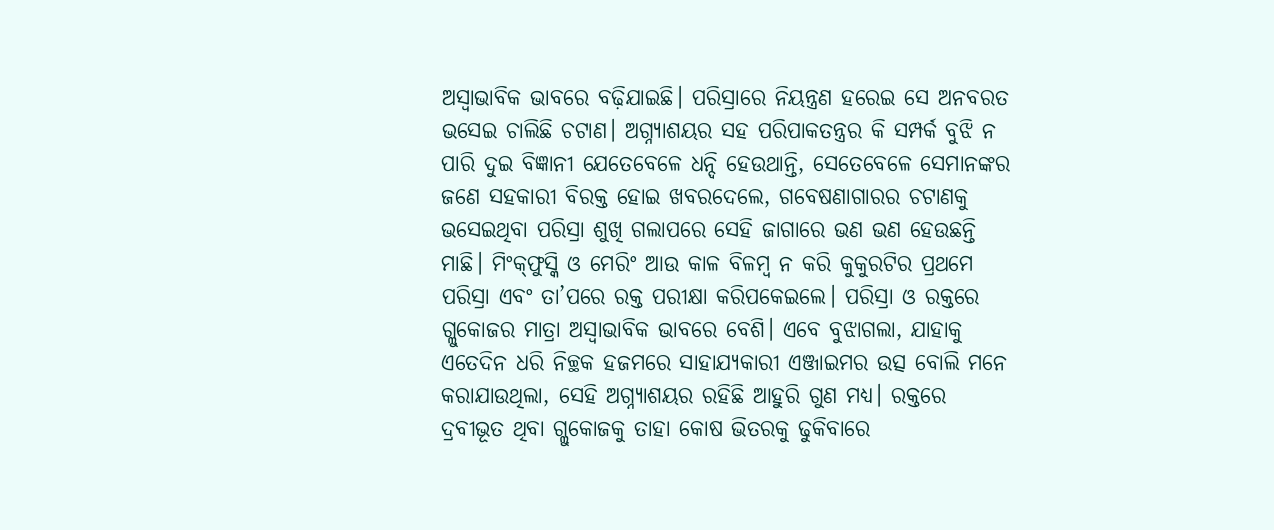ଅସ୍ବାଭାବିକ ଭାବରେ ବଢ଼ିଯାଇଛି। ପରିସ୍ରାରେ ନିୟନ୍ତ୍ରଣ ହରେଇ ସେ ଅନବରତ ଭସେଇ ଚାଲିଛି ଚଟାଣ। ଅଗ୍ନ୍ୟାଶୟର ସହ ପରିପାକତନ୍ତ୍ରର କି ସମ୍ପର୍କ ବୁଝି ନ ପାରି ଦୁଇ ବିଜ୍ଞାନୀ ଯେତେବେଳେ ଧନ୍ଦି ହେଉଥାନ୍ତି, ସେତେବେଳେ ସେମାନଙ୍କର ଜଣେ ସହକାରୀ ବିରକ୍ତ ହୋଇ ଖବରଦେଲେ, ଗବେଷଣାଗାରର ଚଟାଣକୁ ଭସେଇଥିବା ପରିସ୍ରା ଶୁଖି ଗଲାପରେ ସେହି ଜାଗାରେ ଭଣ ଭଣ ହେଉଛନ୍ତି ମାଛି। ମିଂକ୍‌ଫୁସ୍କି ଓ ମେରିଂ ଆଉ କାଳ ବିଳମ୍ବ ନ କରି କୁକୁରଟିର ପ୍ରଥମେ ପରିସ୍ରା ଏବଂ ତା’ପରେ ରକ୍ତ ପରୀକ୍ଷା କରିପକେଇଲେ। ପରିସ୍ରା ଓ ରକ୍ତରେ ଗ୍ଲୁକୋଜର ମାତ୍ରା ଅସ୍ବାଭାବିକ ଭାବରେ ବେଶି। ଏବେ ବୁଝାଗଲା, ଯାହାକୁ ଏତେଦିନ ଧରି ନିଚ୍ଛକ ହଜମରେ ସାହାଯ୍ୟକାରୀ ଏଞ୍ଜାଇମର ଉତ୍ସ ବୋଲି ମନେ କରାଯାଉଥିଲା, ସେହି ଅଗ୍ନ୍ୟାଶୟର ରହିଛି ଆହୁରି ଗୁଣ ମଧ୍ୟ। ରକ୍ତରେ ଦ୍ରବୀଭୂତ ଥିବା ଗ୍ଲୁକୋଜକୁ ତାହା କୋଷ ଭିତରକୁ ଢୁକିବାରେ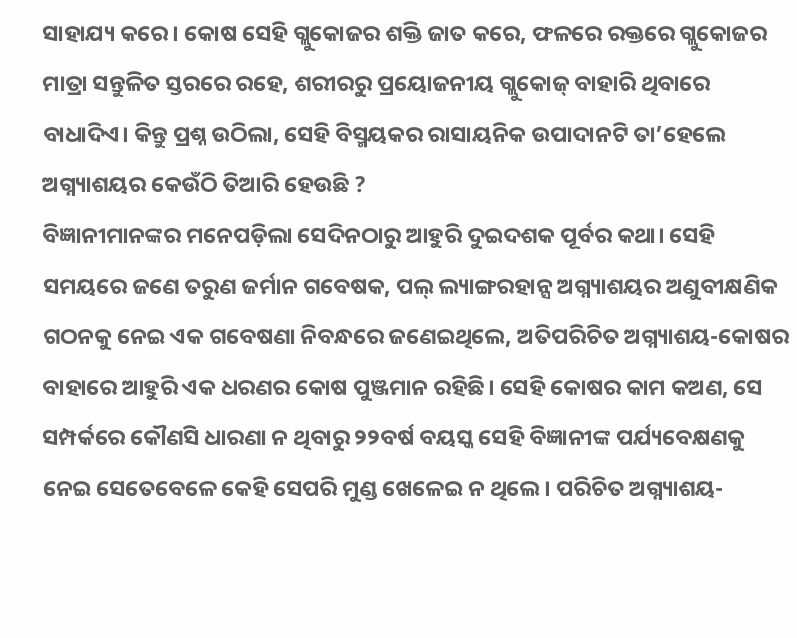ସାହାଯ୍ୟ କରେ। କୋଷ ସେହି ଗ୍ଲୁକୋଜର ଶକ୍ତି ଜାତ କରେ, ଫଳରେ ରକ୍ତରେ ଗ୍ଲୁକୋଜର ମାତ୍ରା ସନ୍ତୁଳିତ ସ୍ତରରେ ରହେ, ଶରୀରରୁ ପ୍ରୟୋଜନୀୟ ଗ୍ଲୁକୋଜ୍‌ ବାହାରି ଥିବାରେ ବାଧାଦିଏ। କିନ୍ତୁ ପ୍ରଶ୍ନ ଉଠିଲା, ସେହି ବିସ୍ମୟକର ରାସାୟନିକ ଉପାଦାନଟି ତା’ହେଲେ ଅଗ୍ନ୍ୟାଶୟର କେଉଁଠି ତିଆରି ହେଉଛି ?
ବିଜ୍ଞାନୀମାନଙ୍କର ମନେପଡ଼ିଲା ସେଦିନଠାରୁ ଆହୁରି ଦୁଇଦଶକ ପୂର୍ବର କଥା। ସେହି ସମୟରେ ଜଣେ ତରୁଣ ଜର୍ମାନ ଗବେଷକ, ପଲ୍‌ ଲ୍ୟାଙ୍ଗରହାନ୍ସ ଅଗ୍ନ୍ୟାଶୟର ଅଣୁବୀକ୍ଷଣିକ ଗଠନକୁ ନେଇ ଏକ ଗବେଷଣା ନିବନ୍ଧରେ ଜଣେଇଥିଲେ, ଅତିପରିଚିତ ଅଗ୍ନ୍ୟାଶୟ-କୋଷର ବାହାରେ ଆହୁରି ଏକ ଧରଣର କୋଷ ପୁଞ୍ଜମାନ ରହିଛି। ସେହି କୋଷର କାମ କଅଣ, ସେ ସମ୍ପର୍କରେ କୌଣସି ଧାରଣା ନ ଥିବାରୁ ୨୨ବର୍ଷ ବୟସ୍କ ସେହି ବିଜ୍ଞାନୀଙ୍କ ପର୍ଯ୍ୟବେକ୍ଷଣକୁ ନେଇ ସେତେବେଳେ କେହି ସେପରି ମୁଣ୍ଡ ଖେଳେଇ ନ ଥିଲେ। ପରିଚିତ ଅଗ୍ନ୍ୟାଶୟ-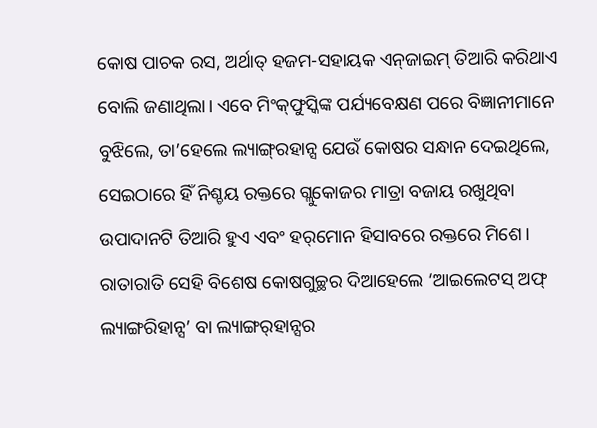କୋଷ ପାଚକ ରସ, ଅର୍ଥାତ୍‌ ହଜମ-ସହାୟକ ଏନ୍‌ଜାଇମ୍‌ ତିଆରି କରିଥାଏ ବୋଲି ଜଣାଥିଲା। ଏବେ ମିଂକ୍‌ଫୁସ୍କିଙ୍କ ପର୍ଯ୍ୟବେକ୍ଷଣ ପରେ ବିଜ୍ଞାନୀମାନେ ବୁଝିଲେ, ତା’ହେଲେ ଲ୍ୟାଙ୍ଗ୍‌ରହାନ୍ସ ଯେଉଁ କୋଷର ସନ୍ଧାନ ଦେଇଥିଲେ, ସେଇଠାରେ ହିଁ ନିଶ୍ଚୟ ରକ୍ତରେ ଗ୍ଲୁକୋଜର ମାତ୍ରା ବଜାୟ ରଖୁଥିବା ଉପାଦାନଟି ତିଆରି ହୁଏ ଏବଂ ହର୍‌ମୋନ ହିସାବରେ ରକ୍ତରେ ମିଶେ। ରାତାରାତି ସେହି ବିଶେଷ କୋଷଗୁଚ୍ଛର ଦିଆହେଲେ ‘ଆଇଲେଟସ୍‌ ଅଫ୍‌ ଲ୍ୟାଙ୍ଗରିହାନ୍ସ’ ବା ଲ୍ୟାଙ୍ଗର୍‌ହାନ୍ସର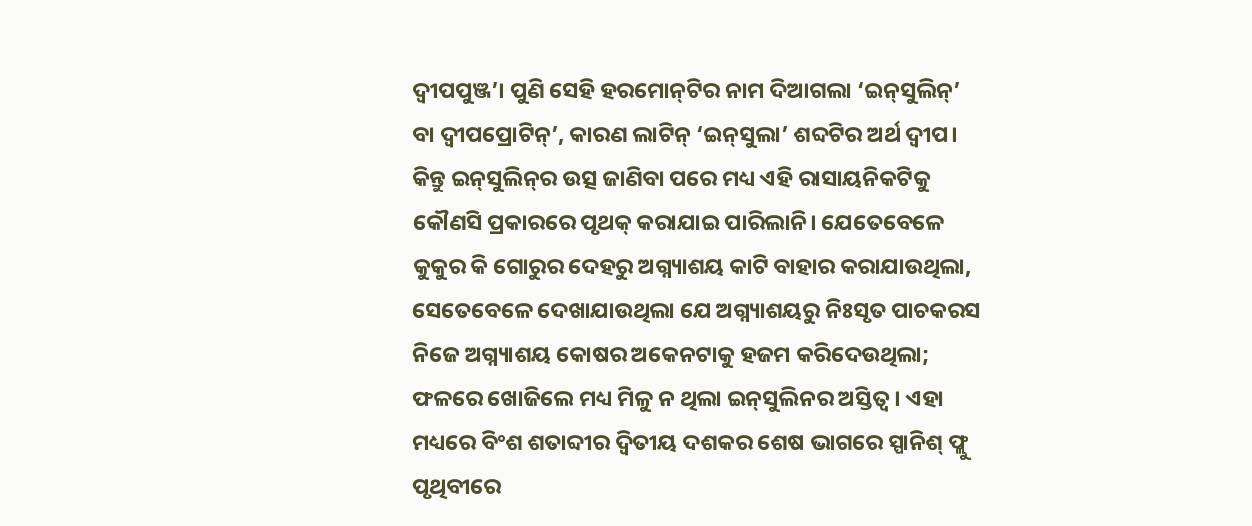ଦ୍ୱୀପପୁଞ୍ଜ’। ପୁଣି ସେହି ହରମୋନ୍‌ଟିର ନାମ ଦିଆଗଲା ‘ଇନ୍‌ସୁଲିନ୍‌’ ବା ଦ୍ୱୀପପ୍ରୋଟିନ୍‌’, କାରଣ ଲାଟିନ୍‌ ‘ଇନ୍‌ସୁଲା’ ଶବ୍ଦଟିର ଅର୍ଥ ଦ୍ୱୀପ।
କିନ୍ତୁ ଇନ୍‌ସୁଲିନ୍‌ର ଉତ୍ସ ଜାଣିବା ପରେ ମଧ୍ୟ ଏହି ରାସାୟନିକଟିକୁ କୌଣସି ପ୍ରକାରରେ ପୃଥକ୍‌ କରାଯାଇ ପାରିଲାନି। ଯେତେବେଳେ କୁକୁର କି ଗୋରୁର ଦେହରୁ ଅଗ୍ନ୍ୟାଶୟ କାଟି ବାହାର କରାଯାଉଥିଲା, ସେତେବେଳେ ଦେଖାଯାଉଥିଲା ଯେ ଅଗ୍ନ୍ୟାଶୟରୁ ନିଃସୃତ ପାଚକରସ ନିଜେ ଅଗ୍ନ୍ୟାଶୟ କୋଷର ଅକେନଟାକୁ ହଜମ କରିଦେଉଥିଲା; ଫଳରେ ଖୋଜିଲେ ମଧ୍ୟ ମିଳୁ ନ ଥିଲା ଇନ୍‌ସୁଲିନର ଅସ୍ତିତ୍ୱ। ଏହା ମଧ୍ୟରେ ବିଂଶ ଶତାବ୍ଦୀର ଦ୍ୱିତୀୟ ଦଶକର ଶେଷ ଭାଗରେ ସ୍ପାନିଶ୍‌ ଫ୍ଲୁ ପୃଥିବୀରେ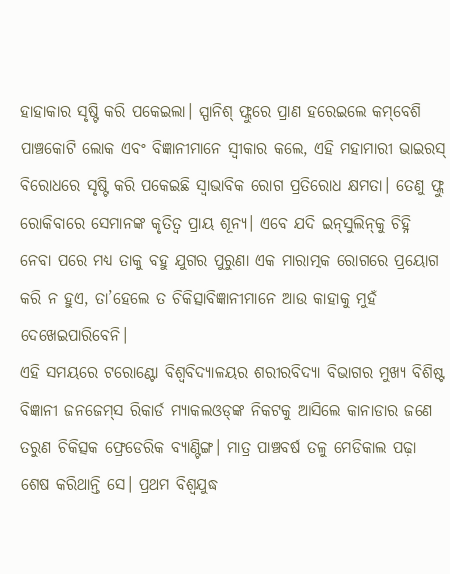ହାହାକାର ସୃଷ୍ଟି କରି ପକେଇଲା। ସ୍ପାନିଶ୍‌ ଫ୍ଲୁରେ ପ୍ରାଣ ହରେଇଲେ କମ୍‌ବେଶି ପାଞ୍ଚକୋଟି ଲୋକ ଏବଂ ବିଜ୍ଞାନୀମାନେ ସ୍ବୀକାର କଲେ, ଏହି ମହାମାରୀ ଭାଇରସ୍‌ ବିରୋଧରେ ସୃଷ୍ଟି କରି ପକେଇଛି ସ୍ବାଭାବିକ ରୋଗ ପ୍ରତିରୋଧ କ୍ଷମତା। ତେଣୁ ଫ୍ଲୁ ରୋକିବାରେ ସେମାନଙ୍କ କୃତିତ୍ୱ ପ୍ରାୟ ଶୂନ୍ୟ। ଏବେ ଯଦି ଇନ୍‌ସୁଲିନ୍‌କୁ ଚିହ୍ନି ନେବା ପରେ ମଧ୍ୟ ତାକୁ ବହୁ ଯୁଗର ପୁରୁଣା ଏକ ମାରାତ୍ମକ ରୋଗରେ ପ୍ରୟୋଗ କରି ନ ହୁଏ, ତା’ହେଲେ ତ ଚିକିତ୍ସାବିଜ୍ଞାନୀମାନେ ଆଉ କାହାକୁ ମୁହଁ ଦେଖେଇପାରିବେନି।
ଏହି ସମୟରେ ଟରୋଣ୍ଟୋ ବିଶ୍ୱବିଦ୍ୟାଳୟର ଶରୀରବିଦ୍ୟା ବିଭାଗର ମୁଖ୍ୟ ବିଶିଷ୍ଟ ବିଜ୍ଞାନୀ ଜନଜେମ୍‌ସ ରିକାର୍ଡ ମ୍ୟାକଲଓଡ୍‌ଙ୍କ ନିକଟକୁ ଆସିଲେ କାନାଡାର ଜଣେ ତରୁଣ ଚିକିତ୍ସକ ଫ୍ରେଡେରିକ ବ୍ୟାଣ୍ଟିଙ୍ଗ। ମାତ୍ର ପାଞ୍ଚବର୍ଷ ତଳୁ ମେଡିକାଲ ପଢ଼ା ଶେଷ କରିଥାନ୍ତି ସେ। ପ୍ରଥମ ବିଶ୍ୱଯୁଦ୍ଧ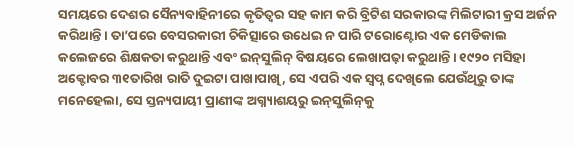ସମୟରେ ଦେଶର ସୈନ୍ୟବାହିନୀରେ କୃତିତ୍ୱର ସହ କାମ କରି ବ୍ରିଟିଶ ସରକାରଙ୍କ ମିଲିଟାରୀ କ୍ରସ ଅର୍ଜନ କରିଥାନ୍ତି। ତା’ପରେ ବେସରକାରୀ ଚିକିତ୍ସାରେ ଉଧେଇ ନ ପାରି ଟରୋଣ୍ଟୋର ଏକ ମେଡିକାଲ କଲେଜରେ ଶିକ୍ଷକତା କରୁଥାନ୍ତି ଏବଂ ଇନ୍‌ସୁଲିନ୍‌ ବିଷୟରେ ଲେଖାପଢ଼ା କରୁଥାନ୍ତି। ୧୯୨୦ ମସିହା ଅକ୍ଟୋବର ୩୧ତାରିଖ ରାତି ଦୁଇଟା ପାଖାପାଖି, ସେ ଏପରି ଏକ ସ୍ବପ୍ନ ଦେଖିଲେ ଯେଉଁଥିରୁ ତାଙ୍କ ମନେହେଲା, ସେ ସ୍ତନ୍ୟପାୟୀ ପ୍ରାଣୀଙ୍କ ଅଗ୍ନ୍ୟାଶୟରୁ ଇନ୍‌ସୁଲିନ୍‌କୁ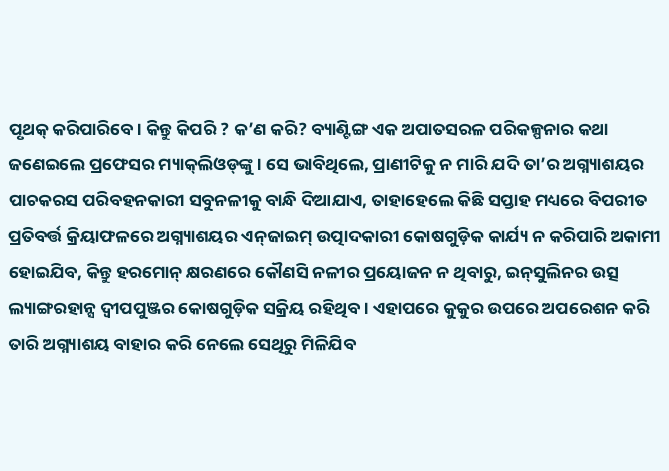ପୃଥକ୍‌ କରିପାରିବେ। କିନ୍ତୁ କିପରି ? କ’ଣ କରି? ବ୍ୟାଣ୍ଟିଙ୍ଗ ଏକ ଅପାତସରଳ ପରିକଳ୍ପନାର କଥା ଜଣେଇଲେ ପ୍ରଫେସର ମ୍ୟାକ୍‌ଲିଓଡ୍‌ଙ୍କୁ। ସେ ଭାବିଥିଲେ, ପ୍ରାଣୀଟିକୁ ନ ମାରି ଯଦି ତା’ର ଅଗ୍ନ୍ୟାଶୟର ପାଚକରସ ପରିବହନକାରୀ ସବୁନଳୀକୁ ବାନ୍ଧି ଦିଆଯାଏ, ତାହାହେଲେ କିଛି ସପ୍ତାହ ମଧ୍ୟରେ ବିପରୀତ ପ୍ରତିବର୍ତ୍ତ କ୍ରିୟାଫଳରେ ଅଗ୍ନ୍ୟାଶୟର ଏନ୍‌ଜାଇମ୍‌ ଉତ୍ପାଦକାରୀ କୋଷଗୁଡ଼ିକ କାର୍ଯ୍ୟ ନ କରିପାରି ଅକାମୀ ହୋଇଯିବ, କିନ୍ତୁ ହରମୋନ୍‌ କ୍ଷରଣରେ କୌଣସି ନଳୀର ପ୍ରୟୋଜନ ନ ଥିବାରୁ, ଇନ୍‌ସୁଲିନର ଉତ୍ସ ଲ୍ୟାଙ୍ଗରହାନ୍ସ ଦ୍ୱୀପପୁଞ୍ଜର କୋଷଗୁଡ଼ିକ ସକ୍ରିୟ ରହିଥିବ। ଏହାପରେ କୁକୁର ଉପରେ ଅପରେଶନ କରି ତାରି ଅଗ୍ନ୍ୟାଶୟ ବାହାର କରି ନେଲେ ସେଥିରୁ ମିଳିଯିବ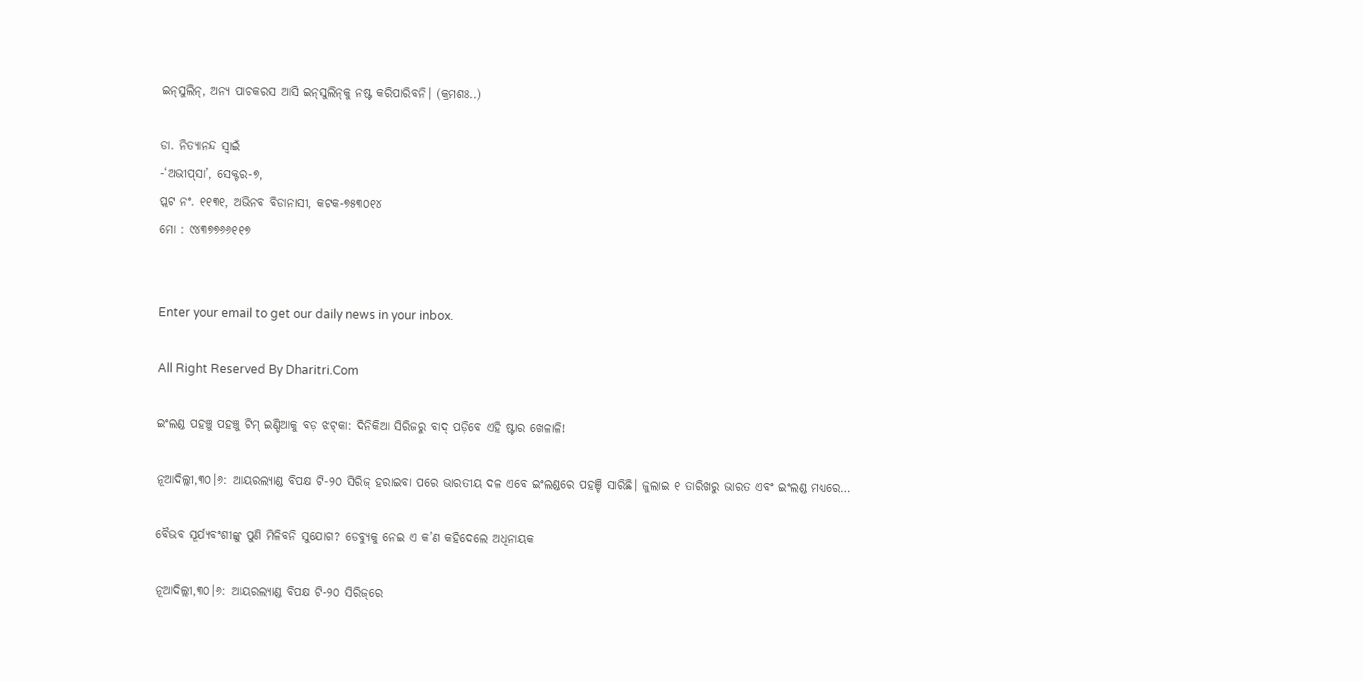ଇନ୍‌ସୁଲିନ୍‌, ଅନ୍ୟ ପାଚକରସ ଆସି ଇନ୍‌ସୁଲିନ୍‌କୁ ନଷ୍ଟ କରିପାରିବନି। (କ୍ରମଶଃ..)

ଡା. ନିତ୍ୟାନନ୍ଦ ସ୍ବାଇଁ
-‘ଅଭୀପ୍‌ସା’, ସେକ୍ଟର-୭,
ପ୍ଲଟ ନଂ. ୧୧୩୧, ଅଭିନବ ବିଡାନାସୀ, କଟକ-୭୫୩୦୧୪
ମୋ : ୯୪୩୭୭୬୬୧୧୭


Enter your email to get our daily news in your inbox.

All Right Reserved By Dharitri.Com

ଇଂଲଣ୍ଡ ପହଞ୍ଚୁ ପହଞ୍ଚୁ ଟିମ୍‌ ଇଣ୍ଡିଆକୁ ବଡ଼ ଝଟ୍‌କା: ଦିନିକିଆ ସିରିଜରୁ ବାଦ୍‌ ପଡ଼ିବେ ଏହି ଷ୍ଟାର ଖେଳାଳି!

ନୂଆଦିଲ୍ଲୀ,୩୦।୬: ଆୟରଲ୍ୟାଣ୍ଡ ବିପକ୍ଷ ଟି-୨୦ ସିରିଜ୍ ହରାଇବା ପରେ ଭାରତୀୟ ଦଳ ଏବେ ଇଂଲଣ୍ଡରେ ପହଞ୍ଚି ସାରିଛି। ଜୁଲାଇ ୧ ତାରିଖରୁ ଭାରତ ଏବଂ ଇଂଲଣ୍ଡ ମଧ୍ୟରେ…

ବୈଭବ ସୂର୍ଯ୍ୟବଂଶୀଙ୍କୁ ପୁଣି ମିଳିବନି ସୁଯୋଗ? ଡେବ୍ୟୁକୁ ନେଇ ଏ କ’ଣ କହିଦେଲେ ଅଧିନାୟକ

ନୂଆଦିଲ୍ଲୀ,୩୦।୬: ଆୟରଲ୍ୟାଣ୍ଡ ବିପକ୍ଷ ଟି-୨୦ ସିରିଜ୍‌ରେ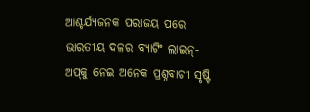ଆଶ୍ଚର୍ଯ୍ୟଜନକ ପରାଜୟ ପରେ ଭାରତୀୟ ଦଳର ବ୍ୟାଟିଂ ଲାଇନ୍-ଅପ୍‌କୁ ନେଇ ଅନେକ ପ୍ରଶ୍ନବାଚୀ ସୃଷ୍ଟି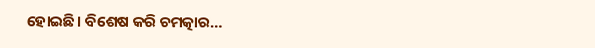ହୋଇଛି। ବିଶେଷ କରି ଚମତ୍କାର…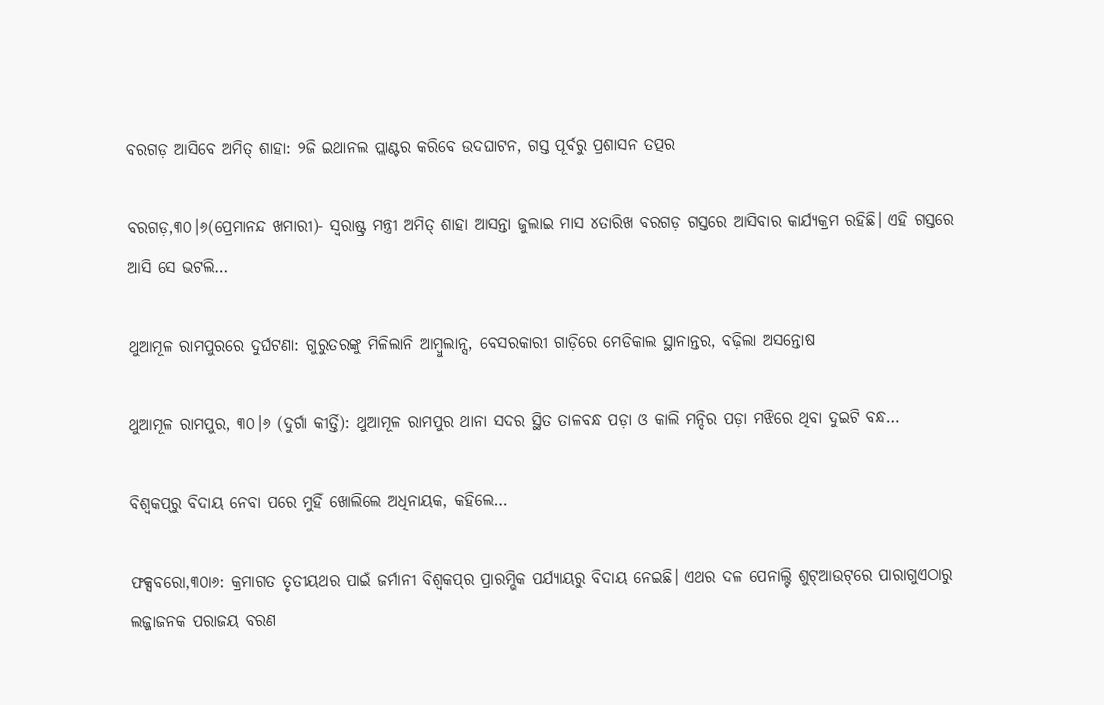ବରଗଡ଼ ଆସିବେ ଅମିତ୍ ଶାହା: ୨ଜି ଇଥାନଲ ପ୍ଲାଣ୍ଟର କରିବେ ଉଦଘାଟନ, ଗସ୍ତ ପୂର୍ବରୁ ପ୍ରଶାସନ ତତ୍ପର

ବରଗଡ଼,୩୦।୬(ପ୍ରେମାନନ୍ଦ ଖମାରୀ)- ସ୍ଵରାଷ୍ଟ୍ର ମନ୍ତ୍ରୀ ଅମିତ୍ ଶାହା ଆସନ୍ତା ଜୁଲାଇ ମାସ ୪ତାରିଖ ବରଗଡ଼ ଗସ୍ତରେ ଆସିବାର କାର୍ଯ୍ୟକ୍ରମ ରହିଛି। ଏହି ଗସ୍ତରେ ଆସି ସେ ଭଟଲି…

ଥୁଆମୂଳ ରାମପୁରରେ ଦୁର୍ଘଟଣା: ଗୁରୁତରଙ୍କୁ ମିଳିଲାନି ଆମ୍ବୁଲାନ୍ସ, ବେସରକାରୀ ଗାଡ଼ିରେ ମେଡିକାଲ ସ୍ଥାନାନ୍ତର, ବଢ଼ିଲା ଅସନ୍ତୋଷ

ଥୁଆମୂଳ ରାମପୁର, ୩୦।୬ (ଦୁର୍ଗା କୀର୍ତ୍ତି): ଥୁଆମୂଳ ରାମପୁର ଥାନା ସଦର ସ୍ଥିତ ତାଳବନ୍ଧ ପଡ଼ା ଓ କାଲି ମନ୍ଦିର ପଡ଼ା ମଝିରେ ଥିବା ଦୁଇଟି ବନ୍ଧ…

ବିଶ୍ୱକପ୍‌ରୁ ବିଦାୟ ନେବା ପରେ ମୁହିଁ ଖୋଲିଲେ ଅଧିନାୟକ, କହିଲେ…

ଫକ୍ସବରୋ,୩୦ା୬: କ୍ରମାଗତ ତୃତୀୟଥର ପାଇଁ ଜର୍ମାନୀ ବିଶ୍ୱକପ୍‌ର ପ୍ରାରମ୍ଭିକ ପର୍ଯ୍ୟାୟରୁ ବିଦାୟ ନେଇଛି। ଏଥର ଦଳ ପେନାଲ୍ଟି ଶୁଟ୍‌ଆଉଟ୍‌ରେ ପାରାଗୁଏଠାରୁ ଲଜ୍ଜାଜନକ ପରାଜୟ ବରଣ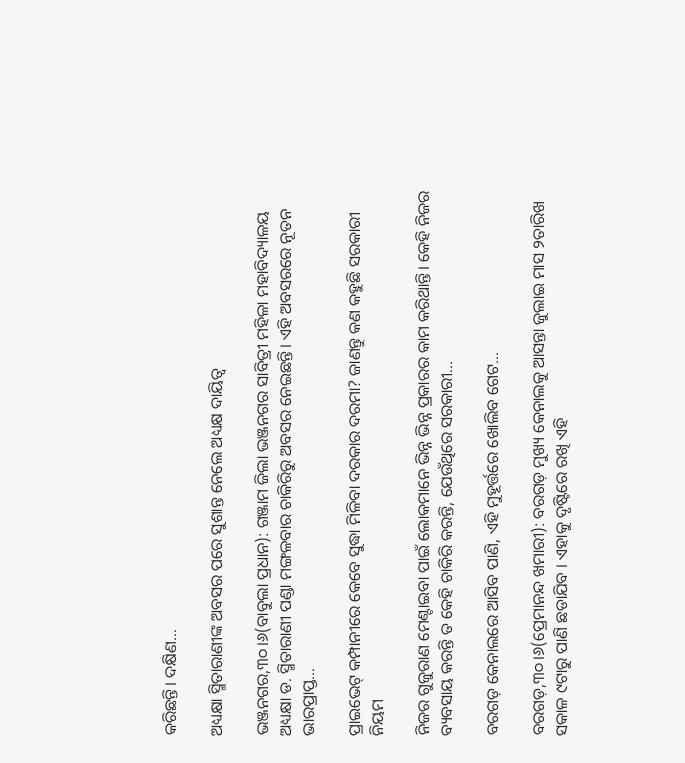କରିଛନ୍ତି। ଦକ୍ଷିଣ…

ଅଧ୍ୟକ୍ଷା ସ୍ମିତାରାଣୀଙ୍କ ଅବସର ପରେ ସୁଶାନ୍ତ ନେଲେ ଅଧ୍ୟକ୍ଷ ଦାୟିତ୍ୱ

ଭଞ୍ଜନଗର,୩୦।୬(ବାବୁଲା ପ୍ରଧାନ): ଗଞ୍ଜାମ ଜିଲା ଭଞ୍ଜନଗର ସାବିତ୍ରୀ ମହିଳା ମହାବିଦ୍ୟାଳୟ ଅଧ୍ୟକ୍ଷା ଡ. ସ୍ମିତାରାଣୀ ପଣ୍ଡା ମଙ୍ଗଳବାର ଚାକିରିରୁ ଅବସର ନେଇଛନ୍ତି। ଏହି ଅବସରରେ ନୂତନ ଭାରପ୍ରାପ୍ତ…

ପ୍ରାଇଭେଟ୍ କମ୍ପାନୀରେ କେବେ ସୁଦ୍ଧା ମିଳିବା ଦରକାର ଦରମା? ଜାଣନ୍ତୁ କଣ କହୁଛି ସରକାରୀ ନିୟମ

ନିଜର ଗୁଜୁରାଣ ମେଣ୍ଟାଇବା ପାଇଁ ଲୋକମାନେ ଭିନ୍ନ ଭିନ୍ନ ପ୍ରକାରର କାମ କରିଥାନ୍ତି। କେହି ନିଜର ବ୍ୟବସାୟ କରନ୍ତି ତ କେହି ଚାକିରି କରନ୍ତି, ଯେଉଁଥିରେ ସରକାରୀ…

ବରଗଡ଼ କେନାଲରେ ଆସିବ ପାଣି, ଏହି ମୁହୂର୍ତ୍ତରେ ଖୋଲିବ ଗେଟ…

ବରଗଡ଼,୩୦।୬(ପ୍ରେମାନନ୍ଦ ଖମାରୀ): ବରଗଡ଼ ମୁଖ୍ୟ କେନାଲକୁ ଆସନ୍ତା ଜୁଲାଇ ମାସ ୨ତାରିଖ ସକାଳ ୯ଟାରୁ ପାଣି ଛଡାଯିବ । ଏହାକୁ ଦୃଷ୍ଟିରେ ରଖି ଏହି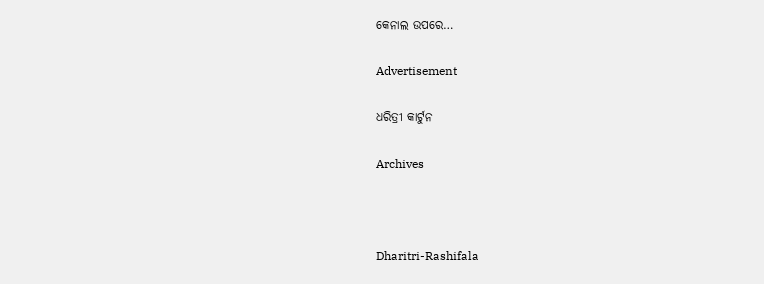କେନାଲ ଉପରେ…

Advertisement

ଧରିତ୍ରୀ କାର୍ଟୁନ

Archives



Dharitri-Rashifala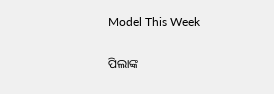Model This Week

ପିଲାଙ୍କ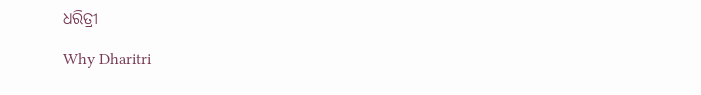ଧରିତ୍ରୀ

Why Dharitri